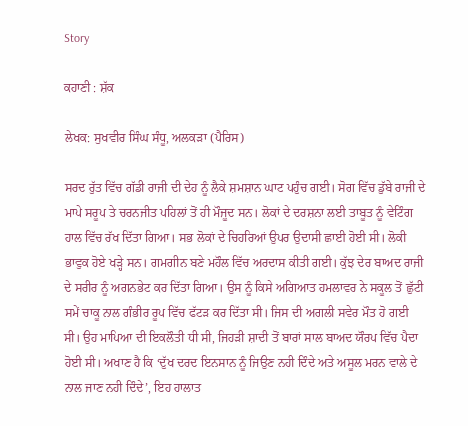Story

ਕਹਾਣੀ : ਸ਼ੱਕ

ਲੇਖਕ: ਸੁਖਵੀਰ ਸਿੰਘ ਸੰਧੂ, ਅਲਕੜਾ (ਪੈਰਿਸ)

ਸਰਦ ਰੁੱਤ ਵਿੱਚ ਗੱਡੀ ਰਾਜੀ ਦੀ ਦੇਹ ਨੂੰ ਲੈਕੇ ਸ਼ਮਸ਼ਾਨ ਘਾਟ ਪਹੁੰਚ ਗਈ। ਸੋਗ ਵਿੱਚ ਡੁੱਬੇ ਰਾਜੀ ਦੇ ਮਾਪੇ ਸਰੂਪ ਤੇ ਚਰਨਜੀਤ ਪਹਿਲਾਂ ਤੋਂ ਹੀ ਮੌਜੂਦ ਸਨ। ਲੋਕਾਂ ਦੇ ਦਰਸ਼ਨਾ ਲਈ ਤਾਬੂਤ ਨੂੰ ਵੇਟਿੰਗ ਹਾਲ ਵਿੱਚ ਰੱਖ ਦਿੱਤਾ ਗਿਆ। ਸਭ ਲੋਕਾਂ ਦੇ ਚਿਹਰਿਆਂ ਉਪਰ ਉਦਾਸੀ ਛਾਈ ਹੋਈ ਸੀ। ਲੋਕੀ ਭਾਵੁਕ ਹੋਏ ਖੜ੍ਹੇ ਸਨ। ਗਮਗੀਨ ਬਣੇ ਮਹੌਲ ਵਿੱਚ ਅਰਦਾਸ ਕੀਤੀ ਗਈ। ਕੁੱਝ ਦੇਰ ਬਾਅਦ ਰਾਜੀ ਦੇ ਸਰੀਰ ਨੂੰ ਅਗਨਭੇਟ ਕਰ ਦਿੱਤਾ ਗਿਆ। ਉਸ ਨੂੰ ਕਿਸੇ ਅਗਿਆਤ ਹਮਲਾਵਰ ਨੇ ਸਕੂਲ ਤੋਂ ਛੁੱਟੀ ਸਮੇਂ ਚਾਕੂ ਨਾਲ ਗੰਭੀਰ ਰੂਪ ਵਿੱਚ ਫੱਟੜ ਕਰ ਦਿੱਤਾ ਸੀ। ਜਿਸ ਦੀ ਅਗਲੀ ਸਵੇਰ ਮੌਤ ਹੋ ਗਈ ਸੀ। ਉਹ ਮਾਪਿਆ ਦੀ ਇਕਲੌਤੀ ਧੀ ਸੀ, ਜਿਹੜੀ ਸ਼ਾਦੀ ਤੋਂ ਬਾਰਾਂ ਸਾਲ ਬਾਅਦ ਯੌਰਪ ਵਿੱਚ ਪੈਦਾ ਹੋਈ ਸੀ। ਅਖਾਣ ਹੈ ਕਿ ‘ਦੁੱਖ ਦਰਦ ਇਨਸਾਨ ਨੂੰ ਜਿਉਣ ਨਹੀ ਦਿੰਦੇ ਅਤੇ ਅਸੂਲ ਮਰਨ ਵਾਲੇ ਦੇ ਨਾਲ ਜਾਣ ਨਹੀ ਦਿੰਦੇ’, ਇਹ ਹਾਲਾਤ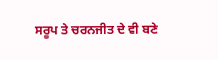ਸਰੂਪ ਤੇ ਚਰਨਜੀਤ ਦੇ ਵੀ ਬਣੇ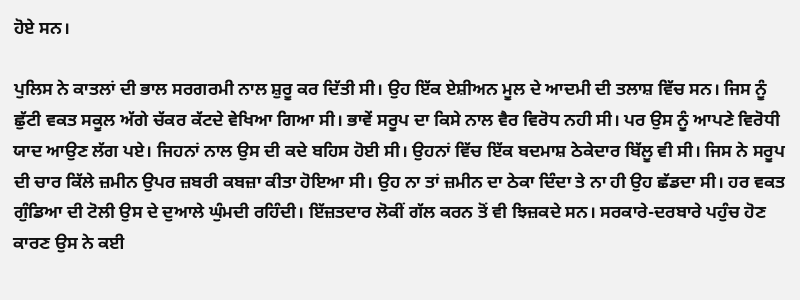ਹੋਏ ਸਨ।

ਪੁਲਿਸ ਨੇ ਕਾਤਲਾਂ ਦੀ ਭਾਲ ਸਰਗਰਮੀ ਨਾਲ ਸ਼ੁਰੂ ਕਰ ਦਿੱਤੀ ਸੀ। ਉਹ ਇੱਕ ਏਸ਼ੀਅਨ ਮੂਲ ਦੇ ਆਦਮੀ ਦੀ ਤਲਾਸ਼ ਵਿੱਚ ਸਨ। ਜਿਸ ਨੂੰ ਛੁੱਟੀ ਵਕਤ ਸਕੂਲ ਅੱਗੇ ਚੱਕਰ ਕੱਟਦੇ ਵੇਖਿਆ ਗਿਆ ਸੀ। ਭਾਵੇਂ ਸਰੂਪ ਦਾ ਕਿਸੇ ਨਾਲ ਵੈਰ ਵਿਰੋਧ ਨਹੀ ਸੀ। ਪਰ ਉਸ ਨੂੰ ਆਪਣੇ ਵਿਰੋਧੀ ਯਾਦ ਆਉਣ ਲੱਗ ਪਏ। ਜਿਹਨਾਂ ਨਾਲ ਉਸ ਦੀ ਕਦੇ ਬਹਿਸ ਹੋਈ ਸੀ। ਉਹਨਾਂ ਵਿੱਚ ਇੱਕ ਬਦਮਾਸ਼ ਠੇਕੇਦਾਰ ਬਿੱਲੂ ਵੀ ਸੀ। ਜਿਸ ਨੇ ਸਰੂਪ ਦੀ ਚਾਰ ਕਿੱਲੇ ਜ਼ਮੀਨ ਉਪਰ ਜ਼ਬਰੀ ਕਬਜ਼ਾ ਕੀਤਾ ਹੋਇਆ ਸੀ। ਉਹ ਨਾ ਤਾਂ ਜ਼ਮੀਨ ਦਾ ਠੇਕਾ ਦਿੰਦਾ ਤੇ ਨਾ ਹੀ ਉਹ ਛੱਡਦਾ ਸੀ। ਹਰ ਵਕਤ ਗੁੰਡਿਆ ਦੀ ਟੋਲੀ ਉਸ ਦੇ ਦੁਆਲੇ ਘੁੰਮਦੀ ਰਹਿੰਦੀ। ਇੱਜ਼ਤਦਾਰ ਲੋਕੀਂ ਗੱਲ ਕਰਨ ਤੋਂ ਵੀ ਝਿਜ਼ਕਦੇ ਸਨ। ਸਰਕਾਰੇ-ਦਰਬਾਰੇ ਪਹੁੰਚ ਹੋਣ ਕਾਰਣ ਉਸ ਨੇ ਕਈ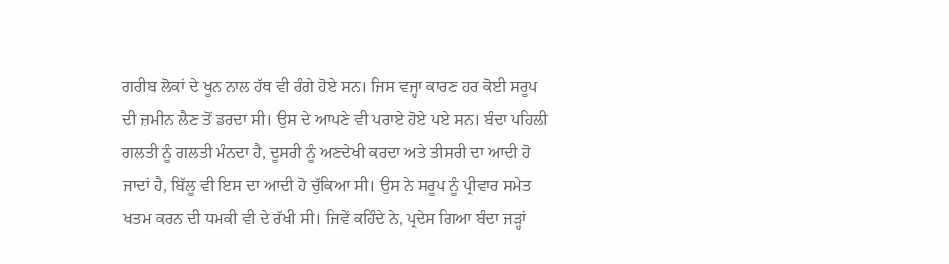ਗਰੀਬ ਲੋਕਾਂ ਦੇ ਖੂਨ ਨਾਲ ਹੱਥ ਵੀ ਰੰਗੇ ਹੋਏ ਸਨ। ਜਿਸ ਵਜ੍ਹਾ ਕਾਰਣ ਹਰ ਕੋਈ ਸਰੂਪ ਦੀ ਜ਼ਮੀਨ ਲੈਣ ਤੋਂ ਡਰਦਾ ਸੀ। ਉਸ ਦੇ ਆਪਣੇ ਵੀ ਪਰਾਏ ਹੋਏ ਪਏ ਸਨ। ਬੰਦਾ ਪਹਿਲੀ ਗਲਤੀ ਨੂੰ ਗਲਤੀ ਮੰਨਦਾ ਹੈ, ਦੂਸਰੀ ਨੂੰ ਅਣਦੇਖੀ ਕਰਦਾ ਅਤੇ ਤੀਸਰੀ ਦਾ ਆਦੀ ਹੋ ਜਾਦਾਂ ਹੈ, ਬਿੱਲੂ ਵੀ ਇਸ ਦਾ ਆਦੀ ਹੋ ਚੁੱਕਿਆ ਸੀ। ਉਸ ਨੇ ਸਰੂਪ ਨੂੰ ਪ੍ਰੀਵਾਰ ਸਮੇਤ ਖਤਮ ਕਰਨ ਦੀ ਧਮਕੀ ਵੀ ਦੇ ਰੱਖੀ ਸੀ। ਜਿਵੇਂ ਕਹਿੰਦੇ ਨੇ, ਪ੍ਰਦੇਸ ਗਿਆ ਬੰਦਾ ਜੜ੍ਹਾਂ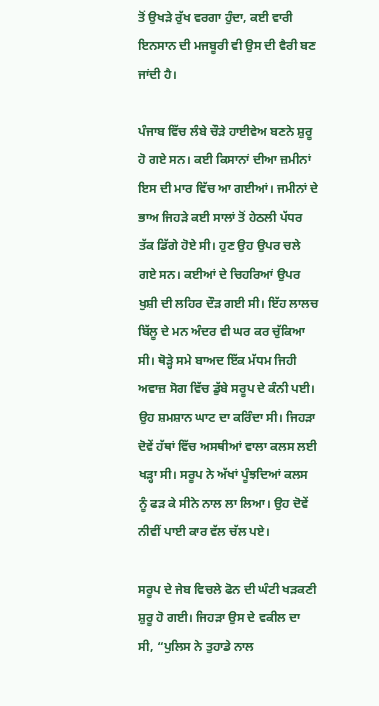ਤੋਂ ਉਖੜੇ ਰੁੱਖ ਵਰਗਾ ਹੁੰਦਾ, ਕਈ ਵਾਰੀ ਇਨਸਾਨ ਦੀ ਮਜਬੂਰੀ ਵੀ ਉਸ ਦੀ ਵੈਰੀ ਬਣ ਜਾਂਦੀ ਹੈ।

ਪੰਜਾਬ ਵਿੱਚ ਲੰਬੇ ਚੌੜੇ ਹਾਈਵੇਅ ਬਣਨੇ ਸ਼ੁਰੂ ਹੋ ਗਏ ਸਨ। ਕਈ ਕਿਸਾਨਾਂ ਦੀਆ ਜ਼ਮੀਨਾਂ ਇਸ ਦੀ ਮਾਰ ਵਿੱਚ ਆ ਗਈਆਂ। ਜਮੀਨਾਂ ਦੇ ਭਾਅ ਜਿਹੜੇ ਕਈ ਸਾਲਾਂ ਤੋਂ ਹੇਠਲੀ ਪੱਧਰ ਤੱਕ ਡਿੱਗੇ ਹੋਏ ਸੀ। ਹੁਣ ਉਹ ਉਪਰ ਚਲੇ ਗਏ ਸਨ। ਕਈਆਂ ਦੇ ਚਿਹਰਿਆਂ ਉਪਰ ਖੁਸ਼ੀ ਦੀ ਲਹਿਰ ਦੌੜ ਗਈ ਸੀ। ਇੱਹ ਲਾਲਚ ਬਿੱਲੂ ਦੇ ਮਨ ਅੰਦਰ ਵੀ ਘਰ ਕਰ ਚੁੱਕਿਆ ਸੀ। ਥੋੜ੍ਹੇ ਸਮੇ ਬਾਅਦ ਇੱਕ ਮੱਧਮ ਜਿਹੀ ਅਵਾਜ਼ ਸੋਗ ਵਿੱਚ ਡੁੱਬੇ ਸਰੂਪ ਦੇ ਕੰਨੀ ਪਈ। ਉਹ ਸ਼ਮਸ਼ਾਨ ਘਾਟ ਦਾ ਕਰਿੰਦਾ ਸੀ। ਜਿਹੜਾ ਦੋਵੇਂ ਹੱਥਾਂ ਵਿੱਚ ਅਸਥੀਆਂ ਵਾਲਾ ਕਲਸ ਲਈ ਖੜ੍ਹਾ ਸੀ। ਸਰੂਪ ਨੇ ਅੱਖਾਂ ਪੂੰਝਦਿਆਂ ਕਲਸ ਨੂੰ ਫੜ ਕੇ ਸੀਨੇ ਨਾਲ ਲਾ ਲਿਆ। ਉਹ ਦੋਵੇਂ ਨੀਵੀਂ ਪਾਈ ਕਾਰ ਵੱਲ ਚੱਲ ਪਏ।

ਸਰੂਪ ਦੇ ਜੇਬ ਵਿਚਲੇ ਫੋਨ ਦੀ ਘੰਟੀ ਖੜਕਣੀ ਸ਼ੁਰੂ ਹੋ ਗਈ। ਜਿਹੜਾ ਉਸ ਦੇ ਵਕੀਲ ਦਾ ਸੀ, “ਪੁਲਿਸ ਨੇ ਤੁਹਾਡੇ ਨਾਲ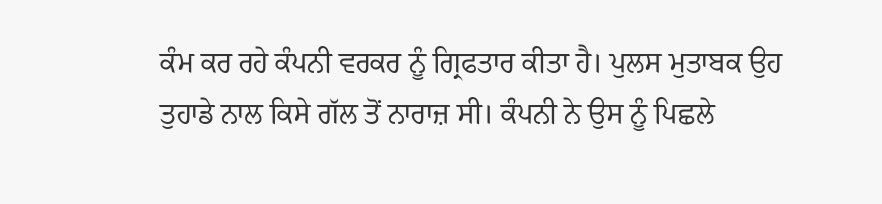ਕੰਮ ਕਰ ਰਹੇ ਕੰਪਨੀ ਵਰਕਰ ਨੂੰ ਗ੍ਰਿਫਤਾਰ ਕੀਤਾ ਹੈ। ਪੁਲਸ ਮੁਤਾਬਕ ਉਹ ਤੁਹਾਡੇ ਨਾਲ ਕਿਸੇ ਗੱਲ ਤੋਂ ਨਾਰਾਜ਼ ਸੀ। ਕੰਪਨੀ ਨੇ ਉਸ ਨੂੰ ਪਿਛਲੇ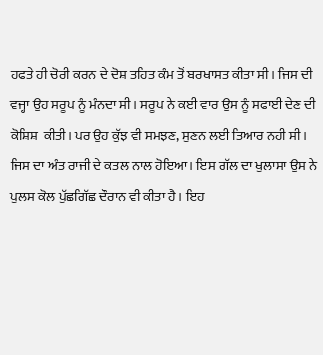ਹਫਤੇ ਹੀ ਚੋਰੀ ਕਰਨ ਦੇ ਦੋਸ਼ ਤਹਿਤ ਕੰਮ ਤੋਂ ਬਰਖਾਸਤ ਕੀਤਾ ਸੀ। ਜਿਸ ਦੀ ਵਜ੍ਹਾ ਉਹ ਸਰੂਪ ਨੂੰ ਮੰਨਦਾ ਸੀ। ਸਰੂਪ ਨੇ ਕਈ ਵਾਰ ਉਸ ਨੂੰ ਸਫਾਈ ਦੇਣ ਦੀ ਕੋਸ਼ਿਸ਼  ਕੀਤੀ। ਪਰ ਉਹ ਕੁੱਝ ਵੀ ਸਮਝਣ, ਸੁਣਨ ਲਈ ਤਿਆਰ ਨਹੀ ਸੀ। ਜਿਸ ਦਾ ਅੰਤ ਰਾਜੀ ਦੇ ਕਤਲ ਨਾਲ ਹੋਇਆ। ਇਸ ਗੱਲ ਦਾ ਖੁਲਾਸਾ ਉਸ ਨੇ ਪੁਲਸ ਕੋਲ ਪੁੱਛਗਿੱਛ ਦੌਰਾਨ ਵੀ ਕੀਤਾ ਹੈ। ਇਹ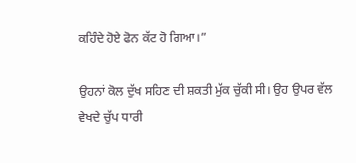ਕਹਿੰਦੇ ਹੋਏ ਫੋਨ ਕੱਟ ਹੋ ਗਿਆ।”

ਉਹਨਾਂ ਕੋਲ ਦੁੱਖ ਸਹਿਣ ਦੀ ਸ਼ਕਤੀ ਮੁੱਕ ਚੁੱਕੀ ਸੀ। ਉਹ ਉਪਰ ਵੱਲ ਵੇਖਦੇ ਚੁੱਪ ਧਾਰੀ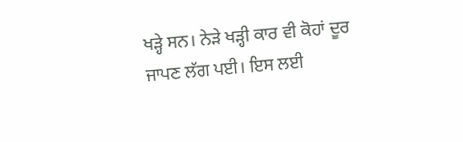ਖੜ੍ਹੇ ਸਨ। ਨੇੜੇ ਖੜ੍ਹੀ ਕਾਰ ਵੀ ਕੋਹਾਂ ਦੂਰ ਜਾਪਣ ਲੱਗ ਪਈ। ਇਸ ਲਈ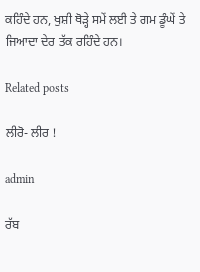ਕਹਿੰਦੇ ਹਨ, ਖੁਸ਼ੀ ਥੋੜ੍ਹੇ ਸਮੇਂ ਲਈ ਤੇ ਗਮ ਡੂੰਘੇਂ ਤੇ ਜਿਆਦਾ ਦੇਰ ਤੱਕ ਰਹਿੰਦੇ ਹਨ।

Related posts

ਲੀਰੋ- ਲੀਰ !

admin

ਰੱਬ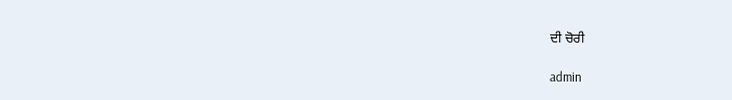ਦੀ ਚੋਰੀ

admin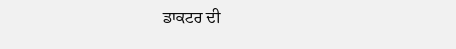ਡਾਕਟਰ ਦੀ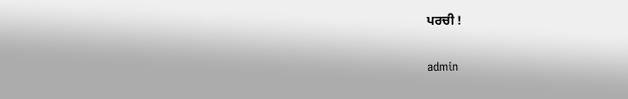ਪਰਚੀ !

admin